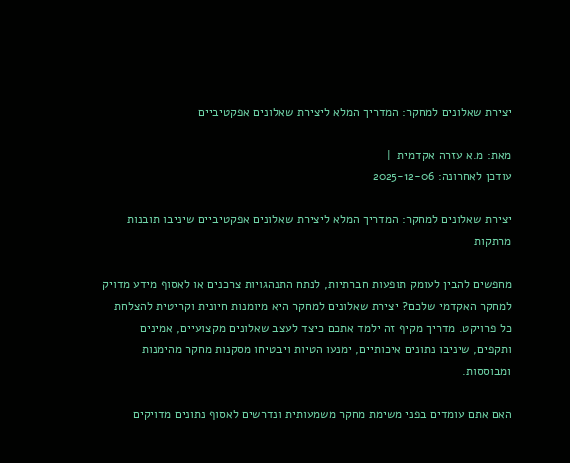יצירת שאלונים למחקר: המדריך המלא ליצירת שאלונים אפקטיביים

מאת: מ.א עזרה אקדמית  |
עודכן לאחרונה: 2025-12-06

יצירת שאלונים למחקר: המדריך המלא ליצירת שאלונים אפקטיביים שיניבו תובנות מרתקות

מחפשים להבין לעומק תופעות חברתיות, לנתח התנהגויות צרכנים או לאסוף מידע מדויק למחקר האקדמי שלכם? יצירת שאלונים למחקר היא מיומנות חיונית וקריטית להצלחת כל פרויקט. מדריך מקיף זה ילמד אתכם כיצד לעצב שאלונים מקצועיים, אמינים ותקפים, שיניבו נתונים איכותיים, ימנעו הטיות ויבטיחו מסקנות מחקר מהימנות ומבוססות.

האם אתם עומדים בפני משימת מחקר משמעותית ונדרשים לאסוף נתונים מדויקים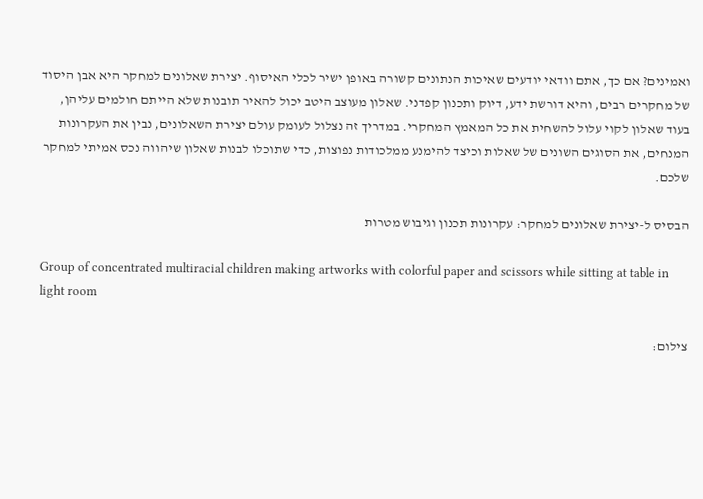ואמינים? אם כך, אתם וודאי יודעים שאיכות הנתונים קשורה באופן ישיר לכלי האיסוף. יצירת שאלונים למחקר היא אבן היסוד של מחקרים רבים, והיא דורשת ידע, דיוק ותכנון קפדני. שאלון מעוצב היטב יכול להאיר תובנות שלא הייתם חולמים עליהן, בעוד שאלון לקוי עלול להשחית את כל המאמץ המחקרי. במדריך זה נצלול לעומק עולם יצירת השאלונים, נבין את העקרונות המנחים, את הסוגים השונים של שאלות וכיצד להימנע ממלכודות נפוצות, כדי שתוכלו לבנות שאלון שיהווה נכס אמיתי למחקר שלכם.

הבסיס ל-יצירת שאלונים למחקר: עקרונות תכנון וגיבוש מטרות

Group of concentrated multiracial children making artworks with colorful paper and scissors while sitting at table in light room

צילום: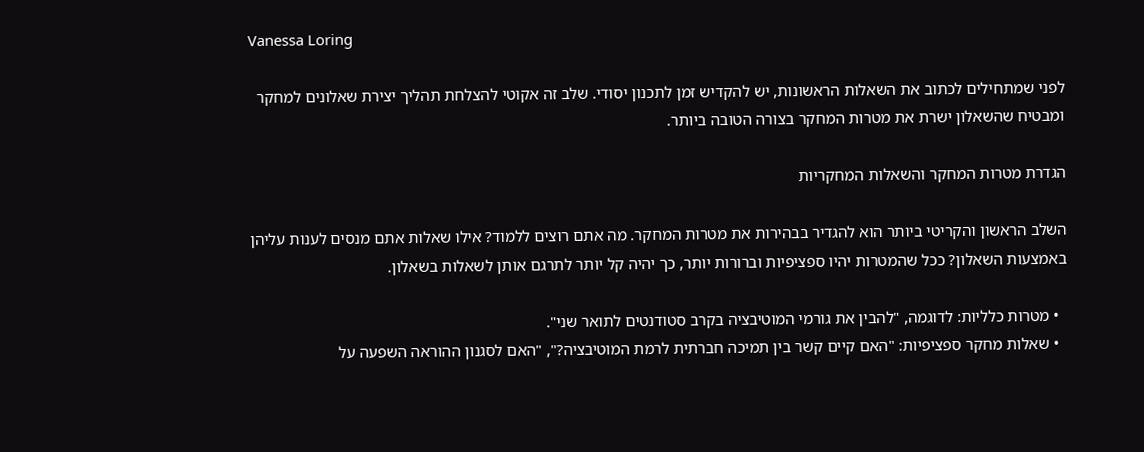Vanessa Loring

לפני שמתחילים לכתוב את השאלות הראשונות, יש להקדיש זמן לתכנון יסודי. שלב זה אקוטי להצלחת תהליך יצירת שאלונים למחקר ומבטיח שהשאלון ישרת את מטרות המחקר בצורה הטובה ביותר.

הגדרת מטרות המחקר והשאלות המחקריות

השלב הראשון והקריטי ביותר הוא להגדיר בבהירות את מטרות המחקר. מה אתם רוצים ללמוד? אילו שאלות אתם מנסים לענות עליהן באמצעות השאלון? ככל שהמטרות יהיו ספציפיות וברורות יותר, כך יהיה קל יותר לתרגם אותן לשאלות בשאלון.

  • מטרות כלליות: לדוגמה, "להבין את גורמי המוטיבציה בקרב סטודנטים לתואר שני".
  • שאלות מחקר ספציפיות: "האם קיים קשר בין תמיכה חברתית לרמת המוטיבציה?", "האם לסגנון ההוראה השפעה על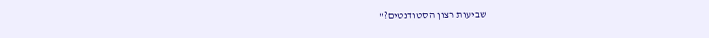שביעות רצון הסטודנטים?"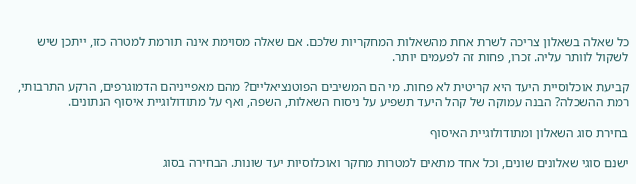כל שאלה בשאלון צריכה לשרת אחת מהשאלות המחקריות שלכם. אם שאלה מסוימת אינה תורמת למטרה כזו, ייתכן שיש לשקול לוותר עליה. זכרו, פחות זה לפעמים יותר.

קביעת אוכלוסיית היעד היא קריטית לא פחות. מי הם המשיבים הפוטנציאליים? מהם מאפייניהם הדמוגרפים, הרקע התרבותי, רמת ההשכלה? הבנה עמוקה של קהל היעד תשפיע על ניסוח השאלות, השפה, ואף על מתודולוגיית איסוף הנתונים.

בחירת סוג השאלון ומתודולוגיית האיסוף

ישנם סוגי שאלונים שונים, וכל אחד מתאים למטרות מחקר ואוכלוסיות יעד שונות. הבחירה בסוג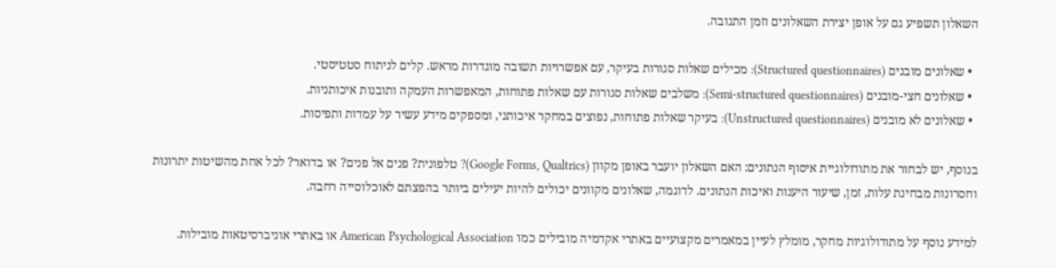השאלון תשפיע גם על אופן יצירת השאלונים וזמן התגובה.

  • שאלונים מובנים (Structured questionnaires): מכילים שאלות סגורות בעיקר, עם אפשרויות תשובה מוגדרות מראש. קלים לניתוח סטטיסטי.
  • שאלונים חצי-מובנים (Semi-structured questionnaires): משלבים שאלות סגורות עם שאלות פתוחות, המאפשרות העמקה ותובנות איכותניות.
  • שאלונים לא מובנים (Unstructured questionnaires): בעיקר שאלות פתוחות, נפוצים במחקר איכותני, ומספקים מידע עשיר על עמדות ותפיסות.

בנוסף, יש לבחור את מתודולוגיית איסוף הנתונים: האם השאלון יועבר באופן מקוון (Google Forms, Qualtrics)? טלפונית? פנים אל פנים? או בדואר? לכל אחת מהשיטות יתרונות וחסרונות מבחינת עלות, זמן, שיעור היענות ואיכות הנתונים. לדוגמה, שאלונים מקוונים יכולים להיות יעילים ביותר בהפצתם לאוכלוסייה רחבה.

למידע נוסף על מתודולוגיות מחקר, מומלץ לעיין במאמרים מקצועיים באתרי אקדמיה מובילים כמו American Psychological Association או באתרי אוניברסיטאות מובילות.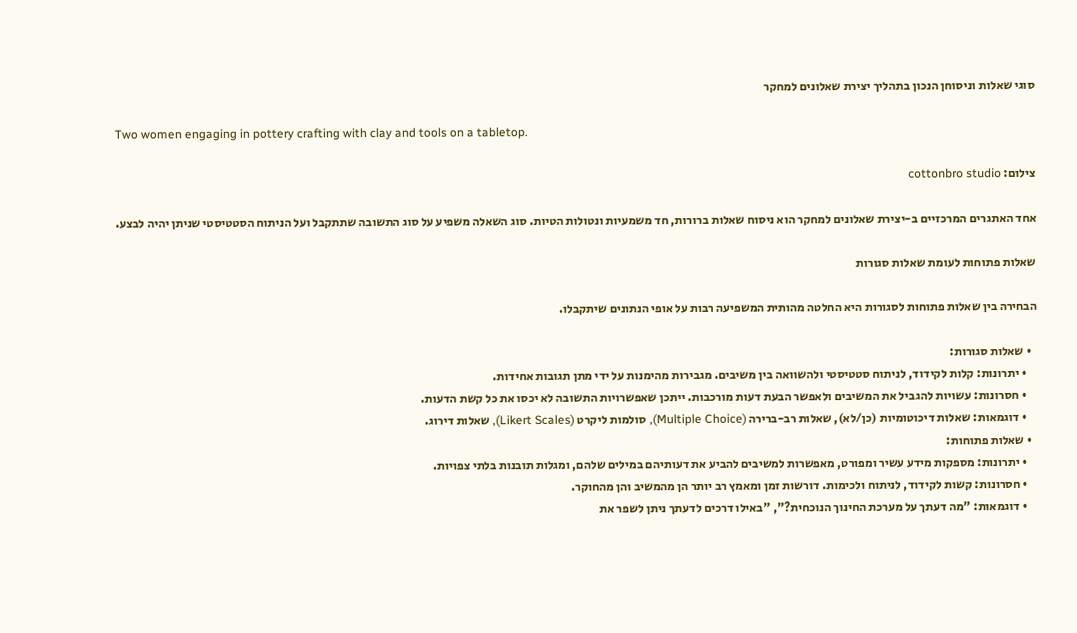סוגי שאלות וניסוחן הנכון בתהליך יצירת שאלונים למחקר

Two women engaging in pottery crafting with clay and tools on a tabletop.

צילום: cottonbro studio

אחד האתגרים המרכזיים ב-יצירת שאלונים למחקר הוא ניסוח שאלות ברורות, חד משמעיות ונטולות הטיות. סוג השאלה משפיע על סוג התשובה שתתקבל ועל הניתוח הסטטיסטי שניתן יהיה לבצע.

שאלות פתוחות לעומת שאלות סגורות

הבחירה בין שאלות פתוחות לסגורות היא החלטה מהותית המשפיעה רבות על אופי הנתונים שיתקבלו.

  • שאלות סגורות:
    • יתרונות: קלות לקידוד, לניתוח סטטיסטי ולהשוואה בין משיבים. מגבירות מהימנות על ידי מתן תגובות אחידות.
    • חסרונות: עשויות להגביל את המשיבים ולאפשר הבעת דעות מורכבות. ייתכן שאפשרויות התשובה לא יכסו את כל קשת הדעות.
    • דוגמאות: שאלות דיכוטומיות (כן/לא), שאלות רב-ברירה (Multiple Choice), סולמות ליקרט (Likert Scales), שאלות דירוג.
  • שאלות פתוחות:
    • יתרונות: מספקות מידע עשיר ומפורט, מאפשרות למשיבים להביע את דעותיהם במילים שלהם, ומגלות תובנות בלתי צפויות.
    • חסרונות: קשות לקידוד, לניתוח ולכימות. דורשות זמן ומאמץ רב יותר הן מהמשיב והן מהחוקר.
    • דוגמאות: "מה דעתך על מערכת החינוך הנוכחית?", "באילו דרכים לדעתך ניתן לשפר את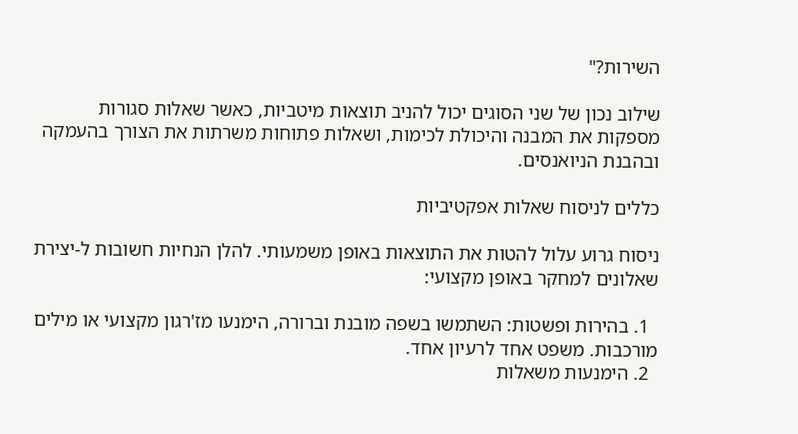השירות?"

שילוב נכון של שני הסוגים יכול להניב תוצאות מיטביות, כאשר שאלות סגורות מספקות את המבנה והיכולת לכימות, ושאלות פתוחות משרתות את הצורך בהעמקה ובהבנת הניואנסים.

כללים לניסוח שאלות אפקטיביות

ניסוח גרוע עלול להטות את התוצאות באופן משמעותי. להלן הנחיות חשובות ל-יצירת שאלונים למחקר באופן מקצועי:

  1. בהירות ופשטות: השתמשו בשפה מובנת וברורה, הימנעו מז'רגון מקצועי או מילים מורכבות. משפט אחד לרעיון אחד.
  2. הימנעות משאלות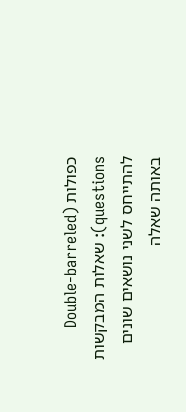כפולות (Double-barreled questions): שאלות המבקשות להתייחס לשני נושאים שונים באותה שאלה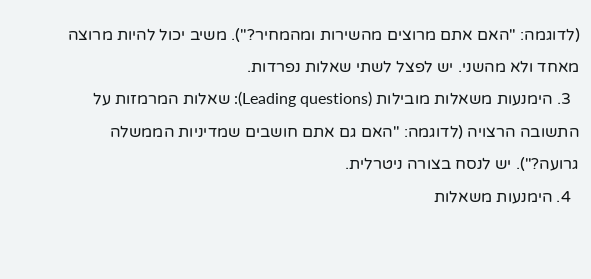(לדוגמה: "האם אתם מרוצים מהשירות ומהמחיר?"). משיב יכול להיות מרוצה מאחד ולא מהשני. יש לפצל לשתי שאלות נפרדות.
  3. הימנעות משאלות מובילות (Leading questions): שאלות המרמזות על התשובה הרצויה (לדוגמה: "האם גם אתם חושבים שמדיניות הממשלה גרועה?"). יש לנסח בצורה ניטרלית.
  4. הימנעות משאלות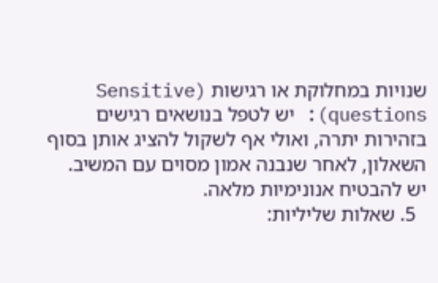שנויות במחלוקת או רגישות (Sensitive questions): יש לטפל בנושאים רגישים בזהירות יתרה, ואולי אף לשקול להציג אותן בסוף השאלון, לאחר שנבנה אמון מסוים עם המשיב. יש להבטיח אנונימיות מלאה.
  5. שאלות שליליות: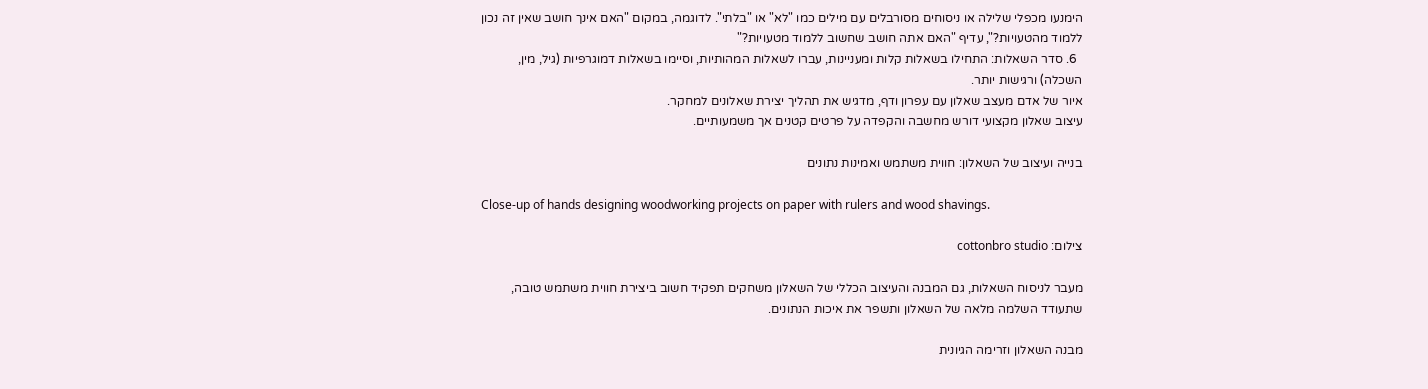הימנעו מכפלי שלילה או ניסוחים מסורבלים עם מילים כמו "לא" או "בלתי". לדוגמה, במקום "האם אינך חושב שאין זה נכון ללמוד מהטעויות?", עדיף "האם אתה חושב שחשוב ללמוד מטעויות?"
  6. סדר השאלות: התחילו בשאלות קלות ומעניינות, עברו לשאלות המהותיות, וסיימו בשאלות דמוגרפיות (גיל, מין, השכלה) ורגישות יותר.
איור של אדם מעצב שאלון עם עפרון ודף, מדגיש את תהליך יצירת שאלונים למחקר.
עיצוב שאלון מקצועי דורש מחשבה והקפדה על פרטים קטנים אך משמעותיים.

בנייה ועיצוב של השאלון: חווית משתמש ואמינות נתונים

Close-up of hands designing woodworking projects on paper with rulers and wood shavings.

צילום: cottonbro studio

מעבר לניסוח השאלות, גם המבנה והעיצוב הכללי של השאלון משחקים תפקיד חשוב ביצירת חווית משתמש טובה, שתעודד השלמה מלאה של השאלון ותשפר את איכות הנתונים.

מבנה השאלון וזרימה הגיונית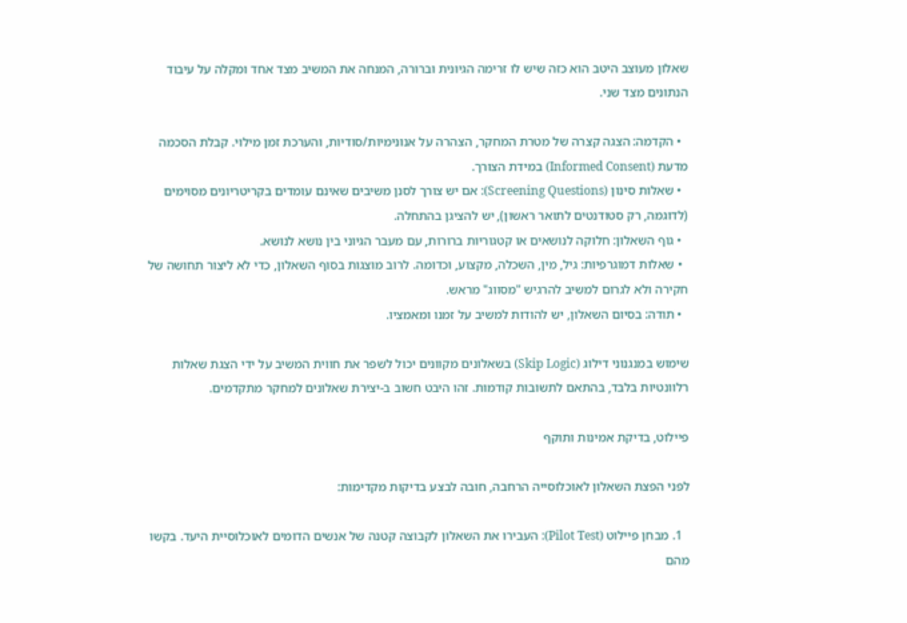שאלון מעוצב היטב הוא כזה שיש לו זרימה הגיונית וברורה, המנחה את המשיב מצד אחד ומקלה על עיבוד הנתונים מצד שני.

  • הקדמה: הצגה קצרה של מטרת המחקר, הצהרה על אנונימיות/סודיות, והערכת זמן מילוי. קבלת הסכמה מדעת (Informed Consent) במידת הצורך.
  • שאלות סינון (Screening Questions): אם יש צורך לסנן משיבים שאינם עומדים בקריטריונים מסוימים (לדוגמה, רק סטודנטים לתואר ראשון), יש להציגן בהתחלה.
  • גוף השאלון: חלוקה לנושאים או קטגוריות ברורות, עם מעבר הגיוני בין נושא לנושא.
  • שאלות דמוגרפיות: גיל, מין, השכלה, מקצוע, וכדומה. לרוב מוצגות בסוף השאלון, כדי לא ליצור תחושה של חקירה ולא לגרום למשיב להרגיש "מסווג" מראש.
  • תודה: בסיום השאלון, יש להודות למשיב על זמנו ומאמציו.

שימוש במנגנוני דילוג (Skip Logic) בשאלונים מקוונים יכול לשפר את חווית המשיב על ידי הצגת שאלות רלוונטיות בלבד, בהתאם לתשובות קודמות. זהו היבט חשוב ב-יצירת שאלונים למחקר מתקדמים.

פיילוט, בדיקת אמינות ותוקף

לפני הפצת השאלון לאוכלוסייה הרחבה, חובה לבצע בדיקות מקדימות:

  1. מבחן פיילוט (Pilot Test): העבירו את השאלון לקבוצה קטנה של אנשים הדומים לאוכלוסיית היעד. בקשו מהם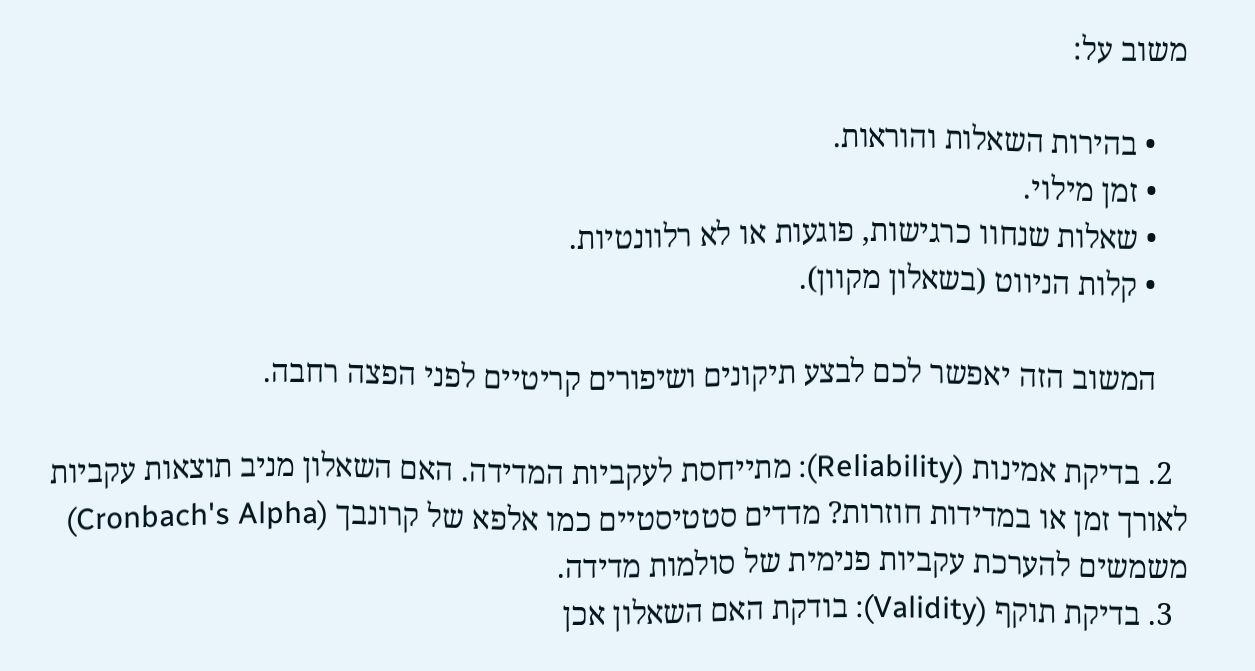משוב על:

    • בהירות השאלות והוראות.
    • זמן מילוי.
    • שאלות שנחוו כרגישות, פוגעות או לא רלוונטיות.
    • קלות הניווט (בשאלון מקוון).

    המשוב הזה יאפשר לכם לבצע תיקונים ושיפורים קריטיים לפני הפצה רחבה.

  2. בדיקת אמינות (Reliability): מתייחסת לעקביות המדידה. האם השאלון מניב תוצאות עקביות לאורך זמן או במדידות חוזרות? מדדים סטטיסטיים כמו אלפא של קרונבך (Cronbach's Alpha) משמשים להערכת עקביות פנימית של סולמות מדידה.
  3. בדיקת תוקף (Validity): בודקת האם השאלון אכן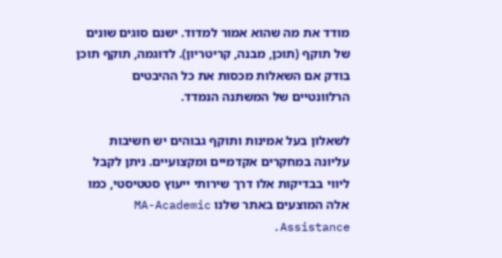מודד את מה שהוא אמור למדוד. ישנם סוגים שונים של תוקף (תוכן, מבנה, קריטריון). לדוגמה, תוקף תוכן בודק אם השאלות מכסות את כל ההיבטים הרלוונטיים של המשתנה הנמדד.

לשאלון בעל אמינות ותוקף גבוהים יש חשיבות עליונה במחקרים אקדמיים ומקצועיים. ניתן לקבל ליווי בבדיקות אלו דרך שירותי ייעוץ סטטיסטי, כמו אלה המוצעים באתר שלנו MA-Academic Assistance.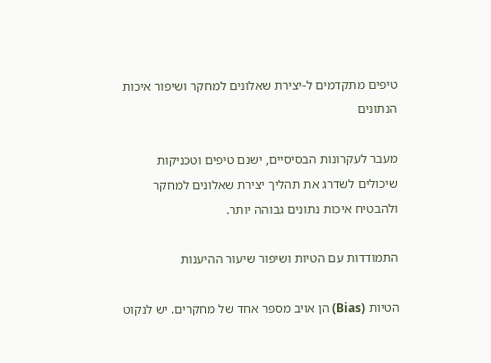טיפים מתקדמים ל-יצירת שאלונים למחקר ושיפור איכות הנתונים

מעבר לעקרונות הבסיסיים, ישנם טיפים וטכניקות שיכולים לשדרג את תהליך יצירת שאלונים למחקר ולהבטיח איכות נתונים גבוהה יותר.

התמודדות עם הטיות ושיפור שיעור ההיענות

הטיות (Bias) הן אויב מספר אחד של מחקרים. יש לנקוט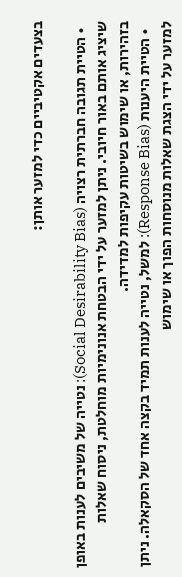בצעדים אקטיביים כדי למזער אותן:

  • הטיית תגובה חברתית רצויה (Social Desirability Bias): נטייה של משיבים לענות באופן שיציג אותם באור חיובי. ניתן למזער על ידי הבטחת אנונימיות מוחלטת, ניסוח שאלות בזהירות, או שימוש בשיטות עקיפות למדידה.
  • הטיית היענות (Response Bias): למשל, נטייה לענות תמיד בקצה אחד של הסקאלה. ניתן למזער על ידי הצגת שאלות מנוסחות הפוך או שימוש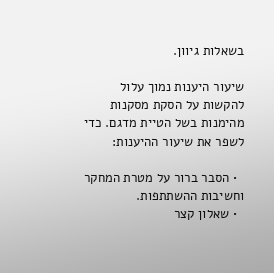בשאלות גיוון.

שיעור היענות נמוך עלול להקשות על הסקת מסקנות מהימנות בשל הטיית מדגם. כדי לשפר את שיעור ההיענות:

  • הסבר ברור על מטרת המחקר וחשיבות ההשתתפות.
  • שאלון קצר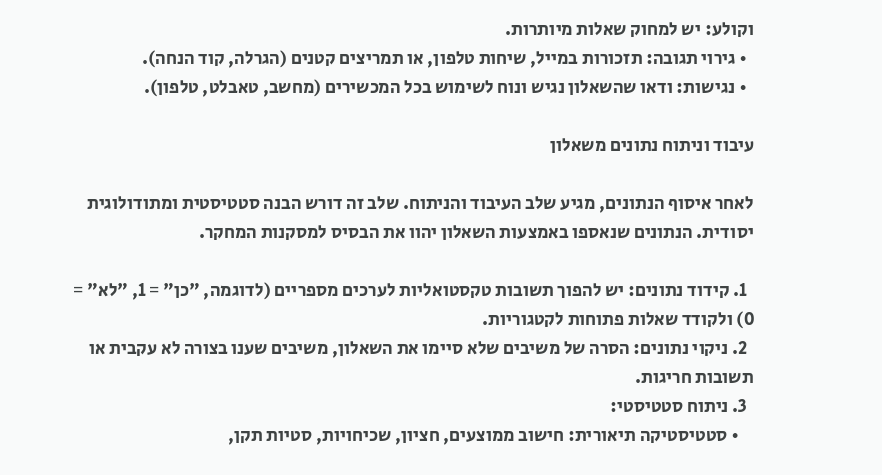וקולע: יש למחוק שאלות מיותרות.
  • גירוי תגובה: תזכורות במייל, שיחות טלפון, או תמריצים קטנים (הגרלה, קוד הנחה).
  • נגישות: ודאו שהשאלון נגיש ונוח לשימוש בכל המכשירים (מחשב, טאבלט, טלפון).

עיבוד וניתוח נתונים משאלון

לאחר איסוף הנתונים, מגיע שלב העיבוד והניתוח. שלב זה דורש הבנה סטטיסטית ומתודולוגית יסודית. הנתונים שנאספו באמצעות השאלון יהוו את הבסיס למסקנות המחקר.

  1. קידוד נתונים: יש להפוך תשובות טקסטואליות לערכים מספריים (לדוגמה, "כן" = 1, "לא" = 0) ולקודד שאלות פתוחות לקטגוריות.
  2. ניקוי נתונים: הסרה של משיבים שלא סיימו את השאלון, משיבים שענו בצורה לא עקבית או תשובות חריגות.
  3. ניתוח סטטיסטי:
    • סטטיסטיקה תיאורית: חישוב ממוצעים, חציון, שכיחויות, סטיות תקן,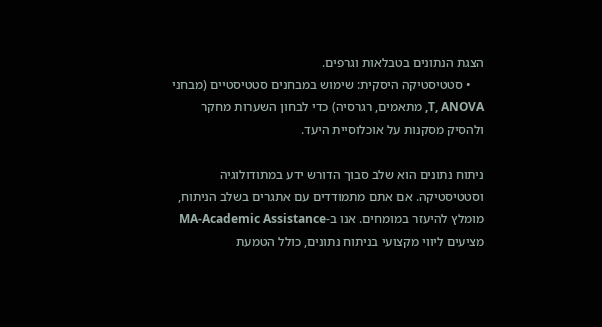הצגת הנתונים בטבלאות וגרפים.
    • סטטיסטיקה היסקית: שימוש במבחנים סטטיסטיים (מבחני T, ANOVA, מתאמים, רגרסיה) כדי לבחון השערות מחקר ולהסיק מסקנות על אוכלוסיית היעד.

ניתוח נתונים הוא שלב סבוך הדורש ידע במתודולוגיה וסטטיסטיקה. אם אתם מתמודדים עם אתגרים בשלב הניתוח, מומלץ להיעזר במומחים. אנו ב-MA-Academic Assistance מציעים ליווי מקצועי בניתוח נתונים, כולל הטמעת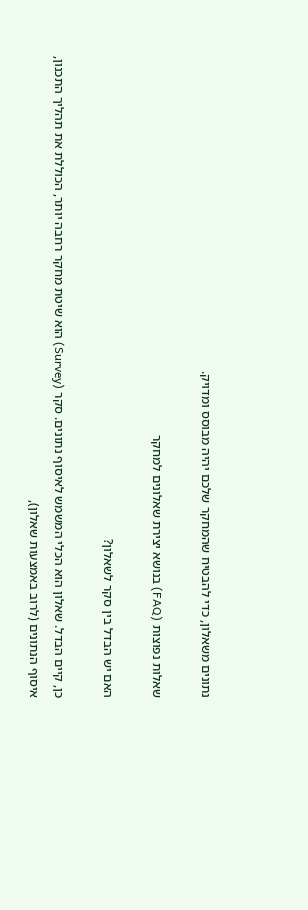נתונים משאלון, כדי להבטיח שהמחקר שלכם יהיה מבוסס ומדויק.

שאלות נפוצות (FAQ) בנושא יצירת שאלונים למחקר

האם יש הבדל בין סקר לשאלון?

כן, קיים הבדל. שאלון הוא הכלי המשמש לאיסוף נתונים. סקר (Survey) הוא שיטת מחקר רחבה יותר, הכוללת את תהליך התכנון, איסוף הנתונים (לרוב באמצעות שאלון),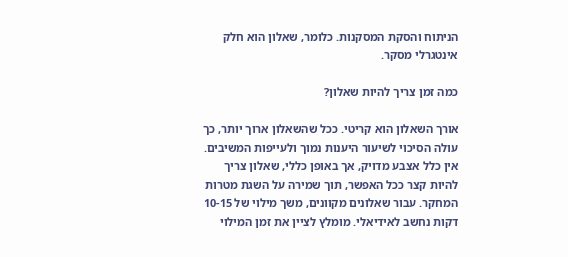הניתוח והסקת המסקנות. כלומר, שאלון הוא חלק אינטגרלי מסקר.

כמה זמן צריך להיות שאלון?

אורך השאלון הוא קריטי. ככל שהשאלון ארוך יותר, כך עולה הסיכוי לשיעור היענות נמוך ולעייפות המשיבים. אין כלל אצבע מדויק, אך באופן כללי, שאלון צריך להיות קצר ככל האפשר, תוך שמירה על השגת מטרות המחקר. עבור שאלונים מקוונים, משך מילוי של 10-15 דקות נחשב לאידיאלי. מומלץ לציין את זמן המילוי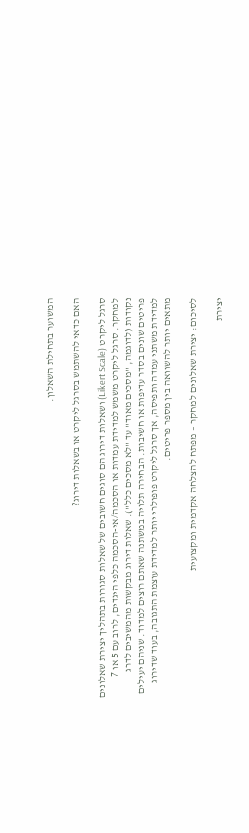המשוער בתחילת השאלון.

האם כדאי להשתמש בסרגל ליקרט או בשאלות דירוג?

סרגל ליקרט (Likert Scale) ושאלות דירוג הם סוגים חשובים של שאלות סגורות בתהליך יצירת שאלונים למחקר. סרגל ליקרט משמש למדידת עמדות או הסכמה/אי-הסכמה כלפי היגדים, לרוב עם 5 או 7 נקודות (לדוגמה, "מסכים מאוד" עד "לא מסכים כלל"). שאלות דירוג מבקשות מהמשיבים לדרג פריטים שונים בסדר עדיפות או חשיבות. הבחירה תלויה במשתנה שאתם רוצים למדוד. שניהם יעילים למדידת משתני עמדה ותפיסה, אך סרגל ליקרט פופולרי יותר למדידת עוצמת התגובה, בעוד שדירוג מתאים יותר להשוואה בין מספר פריטים.

לסיכום: יצירת שאלונים למחקר – מפתח להצלחה אקדמית ומקצועית

יצירת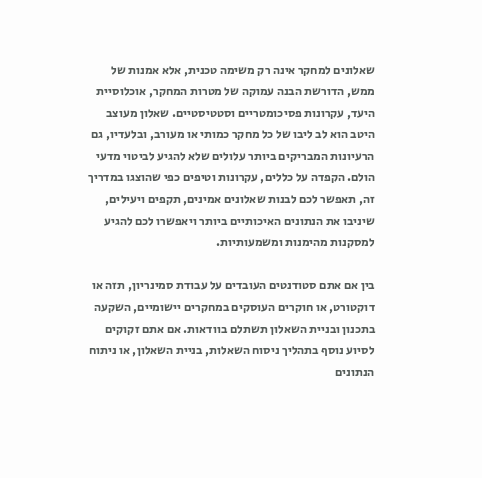שאלונים למחקר אינה רק משימה טכנית, אלא אמנות של ממש, הדורשת הבנה עמוקה של מטרות המחקר, אוכלוסיית היעד, עקרונות פסיכומטריים וסטטיסטיים. שאלון מעוצב היטב הוא לב ליבו של כל מחקר כמותי או מעורב, ובלעדיו, גם הרעיונות המבריקים ביותר עלולים שלא להגיע לביטוי מדעי הולם. הקפדה על כללים, עקרונות וטיפים כפי שהוצגו במדריך זה, תאפשר לכם לבנות שאלונים אמינים, תקפים ויעילים, שיניבו את הנתונים האיכותיים ביותר ויאפשרו לכם להגיע למסקנות מהימנות ומשמעותיות.

בין אם אתם סטודנטים העובדים על עבודת סמינריון, תזה או דוקטורט, או חוקרים העוסקים במחקרים יישומיים, השקעה בתכנון ובניית השאלון תשתלם בוודאות. אם אתם זקוקים לסיוע נוסף בתהליך ניסוח השאלות, בניית השאלון, או ניתוח הנתונים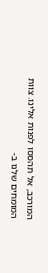המורכב, אל תהססו לפנות אלינו. צוות המומחים שלנו ב-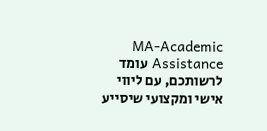MA-Academic Assistance עומד לרשותכם, עם ליווי אישי ומקצועי שיסייע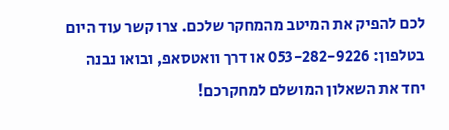לכם להפיק את המיטב מהמחקר שלכם. צרו קשר עוד היום בטלפון: 053-282-9226 או דרך וואטסאפ, ובואו נבנה יחד את השאלון המושלם למחקרכם!